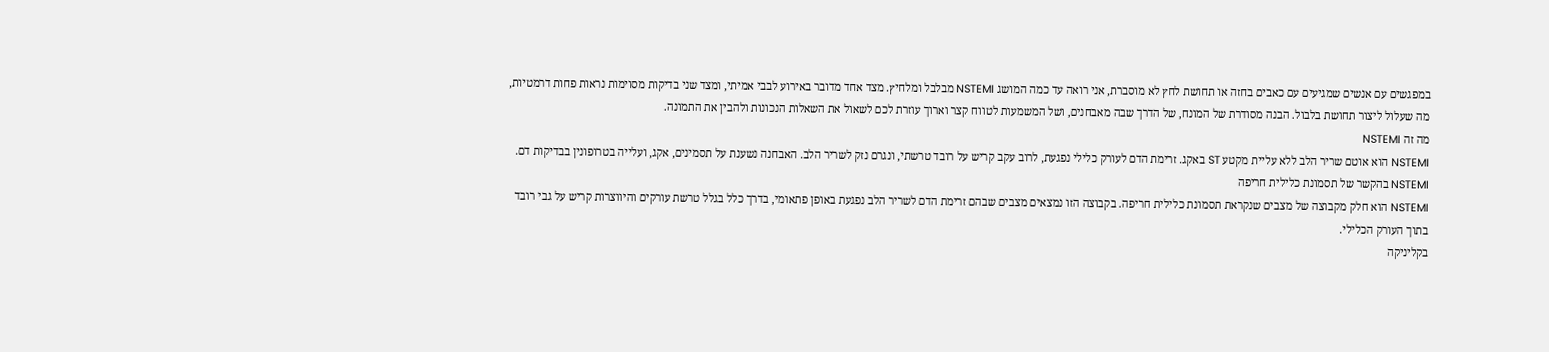במפגשים עם אנשים שמגיעים עם כאבים בחזה או תחושת לחץ לא מוסברת, אני רואה עד כמה המושג NSTEMI מבלבל ומלחיץ. מצד אחד מדובר באירוע לבבי אמיתי, ומצד שני בדיקות מסוימות נראות פחות דרמטיות, מה שעלול ליצור תחושת בלבול. הבנה מסודרת של המונח, של הדרך שבה מאבחנים, ושל המשמעות לטווח קצר וארוך עוזרת לכם לשאול את השאלות הנכונות ולהבין את התמונה.
מה זה NSTEMI
NSTEMI הוא אוטם שריר הלב ללא עליית מקטע ST באקג. זרימת הדם לעורק כלילי נפגעת, לרוב עקב קריש על רובד טרשתי, ונגרם נזק לשריר הלב. האבחנה נשענת על תסמינים, אקג, ועלייה בטרופונין בבדיקות דם.
NSTEMI בהקשר של תסמונת כלילית חריפה
NSTEMI הוא חלק מקבוצה של מצבים שנקראת תסמונת כלילית חריפה. בקבוצה הזו נמצאים מצבים שבהם זרימת הדם לשריר הלב נפגעת באופן פתאומי, בדרך כלל בגלל טרשת עורקים והיווצרות קריש על גבי רובד בתוך העורק הכלילי.
בקליניקה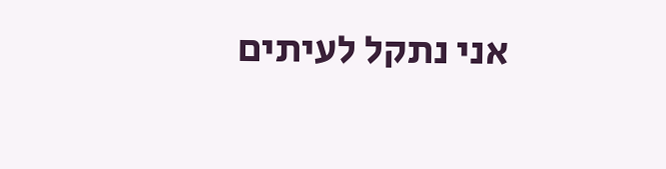אני נתקל לעיתים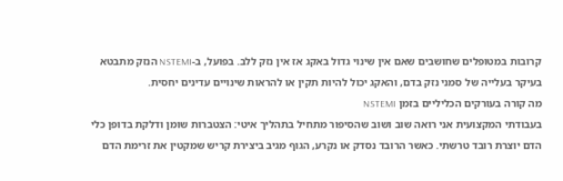קרובות במטופלים שחושבים שאם אין שינוי גדול באקג אז אין נזק ללב. בפועל, ב-NSTEMI הנזק מתבטא בעיקר בעלייה של סמני נזק בדם, והאקג יכול להיות תקין או להראות שינויים עדינים יחסית.
מה קורה בעורקים הכליליים בזמן NSTEMI
בעבודתי המקצועית אני רואה שוב ושוב שהסיפור מתחיל בתהליך איטי: הצטברות שומן ודלקת בדופן כלי הדם יוצרת רובד טרשתי. כאשר הרובד נסדק או נקרע, הגוף מגיב ביצירת קריש שמקטין את זרימת הדם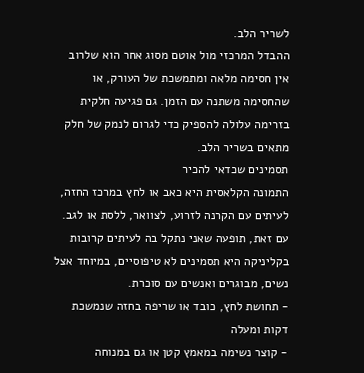לשריר הלב.
ההבדל המרכזי מול אוטם מסוג אחר הוא שלרוב אין חסימה מלאה ומתמשכת של העורק, או שהחסימה משתנה עם הזמן. גם פגיעה חלקית בזרימה עלולה להספיק כדי לגרום לנמק של חלק מתאים בשריר הלב.
תסמינים שכדאי להכיר
התמונה הקלאסית היא כאב או לחץ במרכז החזה, לעיתים עם הקרנה לזרוע, לצוואר, ללסת או לגב. עם זאת, תופעה שאני נתקל בה לעיתים קרובות בקליניקה היא תסמינים לא טיפוסיים, במיוחד אצל נשים, מבוגרים ואנשים עם סוכרת.
- תחושת לחץ, כובד או שריפה בחזה שנמשכת דקות ומעלה
- קוצר נשימה במאמץ קטן או גם במנוחה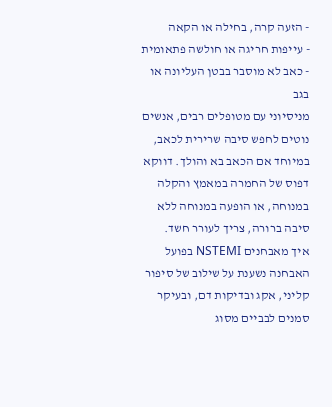- הזעה קרה, בחילה או הקאה
- עייפות חריגה או חולשה פתאומית
- כאב לא מוסבר בבטן העליונה או בגב
מניסיוני עם מטופלים רבים, אנשים נוטים לחפש סיבה שרירית לכאב, במיוחד אם הכאב בא והולך. דווקא דפוס של החמרה במאמץ והקלה במנוחה, או הופעה במנוחה ללא סיבה ברורה, צריך לעורר חשד.
איך מאבחנים NSTEMI בפועל
האבחנה נשענת על שילוב של סיפור קליני, אקג ובדיקות דם, ובעיקר סמנים לבביים מסוג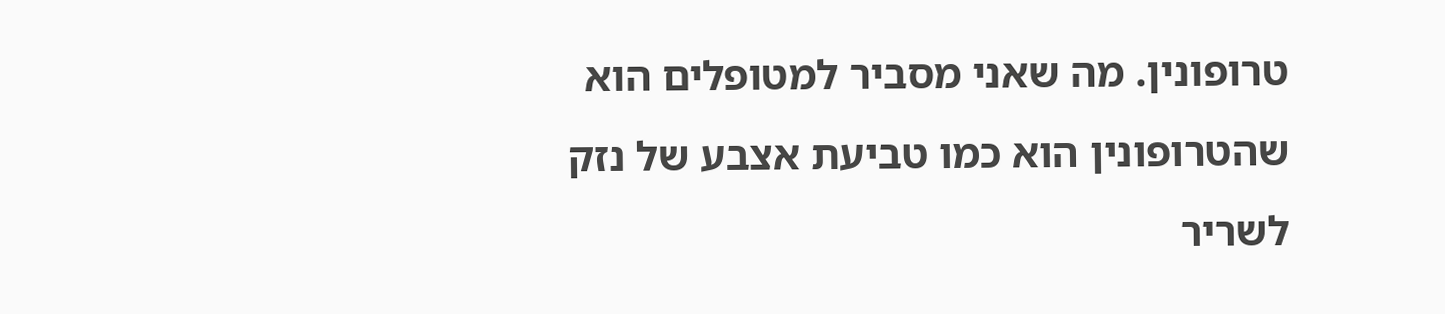טרופונין. מה שאני מסביר למטופלים הוא שהטרופונין הוא כמו טביעת אצבע של נזק לשריר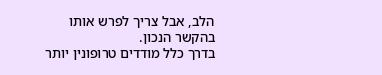הלב, אבל צריך לפרש אותו בהקשר הנכון.
בדרך כלל מודדים טרופונין יותר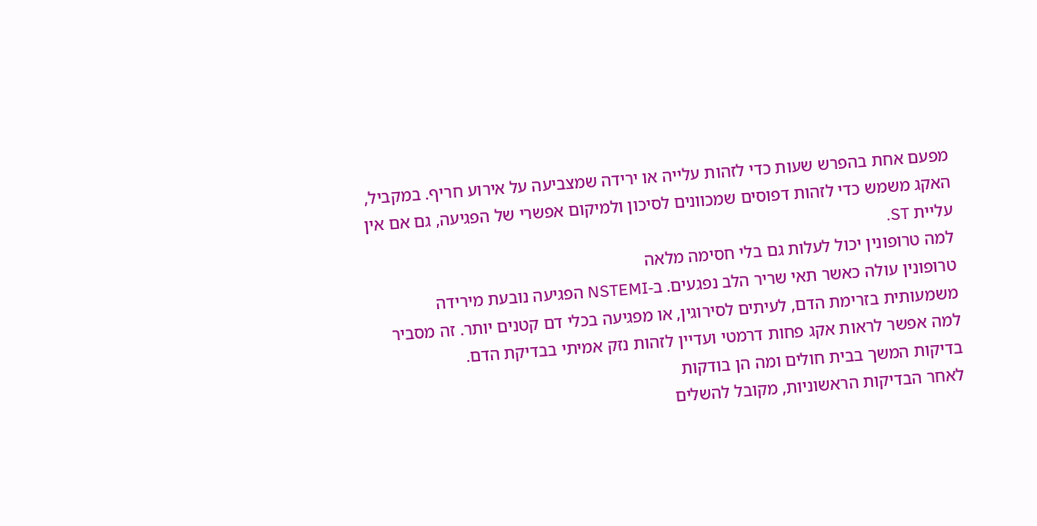מפעם אחת בהפרש שעות כדי לזהות עלייה או ירידה שמצביעה על אירוע חריף. במקביל, האקג משמש כדי לזהות דפוסים שמכוונים לסיכון ולמיקום אפשרי של הפגיעה, גם אם אין עליית ST.
למה טרופונין יכול לעלות גם בלי חסימה מלאה
טרופונין עולה כאשר תאי שריר הלב נפגעים. ב-NSTEMI הפגיעה נובעת מירידה משמעותית בזרימת הדם, לעיתים לסירוגין, או מפגיעה בכלי דם קטנים יותר. זה מסביר למה אפשר לראות אקג פחות דרמטי ועדיין לזהות נזק אמיתי בבדיקת הדם.
בדיקות המשך בבית חולים ומה הן בודקות
לאחר הבדיקות הראשוניות, מקובל להשלים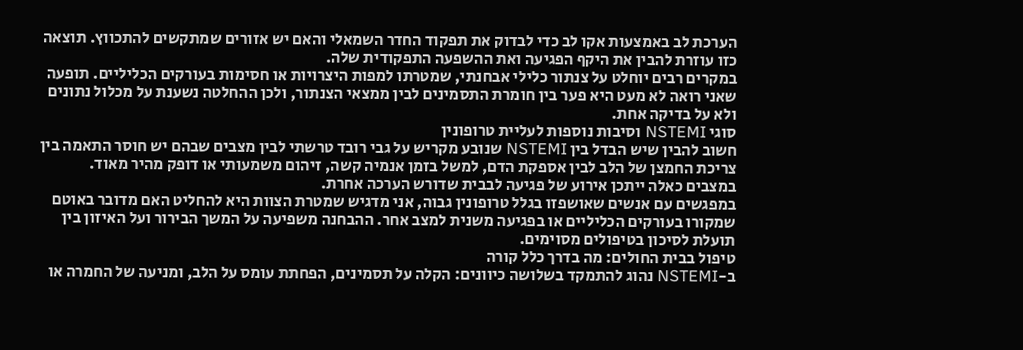הערכת לב באמצעות אקו לב כדי לבדוק את תפקוד החדר השמאלי והאם יש אזורים שמתקשים להתכווץ. תוצאה כזו עוזרת להבין את היקף הפגיעה ואת ההשפעה התפקודית שלה.
במקרים רבים יוחלט על צנתור כלילי אבחנתי, שמטרתו למפות היצרויות או חסימות בעורקים הכליליים. תופעה שאני רואה לא מעט היא פער בין חומרת התסמינים לבין ממצאי הצנתור, ולכן ההחלטה נשענת על מכלול נתונים ולא על בדיקה אחת.
סוגי NSTEMI וסיבות נוספות לעליית טרופונין
חשוב להבין שיש הבדל בין NSTEMI שנובע מקריש על גבי רובד טרשתי לבין מצבים שבהם יש חוסר התאמה בין צריכת החמצן של הלב לבין אספקת הדם, למשל בזמן אנמיה קשה, זיהום משמעותי או דופק מהיר מאוד. במצבים כאלה ייתכן אירוע של פגיעה לבבית שדורש הערכה אחרת.
במפגשים עם אנשים שאושפזו בגלל טרופונין גבוה, אני מדגיש שמטרת הצוות היא להחליט האם מדובר באוטם שמקורו בעורקים הכליליים או בפגיעה משנית למצב אחר. ההבחנה משפיעה על המשך הבירור ועל האיזון בין תועלת לסיכון בטיפולים מסוימים.
טיפול בבית החולים: מה בדרך כלל קורה
ב-NSTEMI נהוג להתמקד בשלושה כיוונים: הקלה על תסמינים, הפחתת עומס על הלב, ומניעה של החמרה או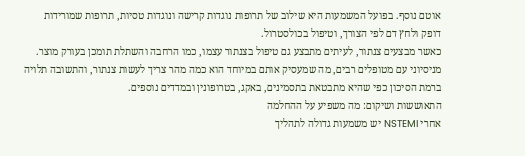אוטם נוסף. בפועל המשמעות היא שילוב של תרופות נוגדות קרישה ונוגדות טסיות, תרופות שמורידות דופק ולחץ דם לפי הצורך, וטיפול בכולסטרול.
כאשר מבצעים צנתור, לעיתים מתבצע גם טיפול בצנתור עצמו, כמו הרחבה והשתלת תומכן בעורק מוצר. מניסיוני עם מטופלים רבים, מה שמעסיק אותם במיוחד הוא כמה מהר צריך לעשות צנתור, והתשובה תלויה ברמת הסיכון כפי שהיא מתבטאת בתסמינים, באקג, בטרופונין ובמדדים נוספים.
התאוששות ושיקום: מה משפיע על ההחלמה
אחרי NSTEMI יש משמעות גדולה לתהליך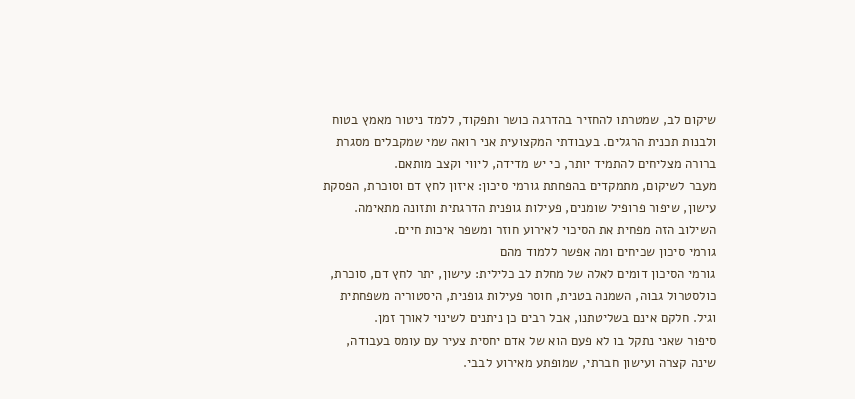שיקום לב, שמטרתו להחזיר בהדרגה כושר ותפקוד, ללמד ניטור מאמץ בטוח ולבנות תכנית הרגלים. בעבודתי המקצועית אני רואה שמי שמקבלים מסגרת ברורה מצליחים להתמיד יותר, כי יש מדידה, ליווי וקצב מותאם.
מעבר לשיקום, מתמקדים בהפחתת גורמי סיכון: איזון לחץ דם וסוכרת, הפסקת עישון, שיפור פרופיל שומנים, פעילות גופנית הדרגתית ותזונה מתאימה. השילוב הזה מפחית את הסיכוי לאירוע חוזר ומשפר איכות חיים.
גורמי סיכון שכיחים ומה אפשר ללמוד מהם
גורמי הסיכון דומים לאלה של מחלת לב כלילית: עישון, יתר לחץ דם, סוכרת, כולסטרול גבוה, השמנה בטנית, חוסר פעילות גופנית, היסטוריה משפחתית וגיל. חלקם אינם בשליטתנו, אבל רבים כן ניתנים לשינוי לאורך זמן.
סיפור שאני נתקל בו לא פעם הוא של אדם יחסית צעיר עם עומס בעבודה, שינה קצרה ועישון חברתי, שמופתע מאירוע לבבי.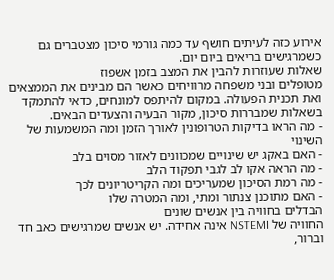אירוע כזה לעיתים חושף עד כמה גורמי סיכון מצטברים גם כשמרגישים בריאים ביום יום.
שאלות שעוזרות להבין את המצב בזמן אשפוז
מטופלים ובני משפחה מרוויחים כאשר הם מבינים את הממצאים ואת תכנית הפעולה. במקום להיתפס למונחים, כדאי להתמקד בשאלות שמבררות סיכון, מקור הבעיה והצעדים הבאים.
- מה הראו בדיקות הטרופונין לאורך הזמן ומה המשמעות של השינוי
- האם באקג יש שינויים שמכוונים לאזור מסוים בלב
- מה הראה אקו לב לגבי תפקוד הלב
- מה רמת הסיכון שמעריכים ומה הקריטריונים לכך
- האם מתוכנן צנתור ומתי, ומה המטרה שלו
הבדלים בחוויה בין אנשים שונים
החוויה של NSTEMI אינה אחידה. יש אנשים שמרגישים כאב חד וברור,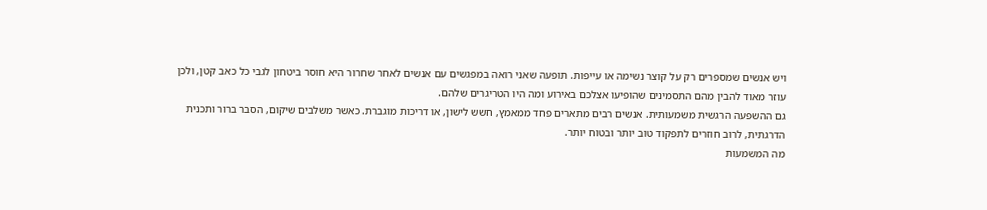ויש אנשים שמספרים רק על קוצר נשימה או עייפות. תופעה שאני רואה במפגשים עם אנשים לאחר שחרור היא חוסר ביטחון לגבי כל כאב קטן, ולכן עוזר מאוד להבין מהם התסמינים שהופיעו אצלכם באירוע ומה היו הטריגרים שלהם.
גם ההשפעה הרגשית משמעותית. אנשים רבים מתארים פחד ממאמץ, חשש לישון, או דריכות מוגברת. כאשר משלבים שיקום, הסבר ברור ותכנית הדרגתית, לרוב חוזרים לתפקוד טוב יותר ובטוח יותר.
מה המשמעות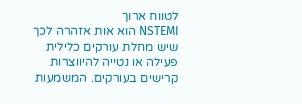לטווח ארוך
NSTEMI הוא אות אזהרה לכך שיש מחלת עורקים כלילית פעילה או נטייה להיווצרות קרישים בעורקים. המשמעות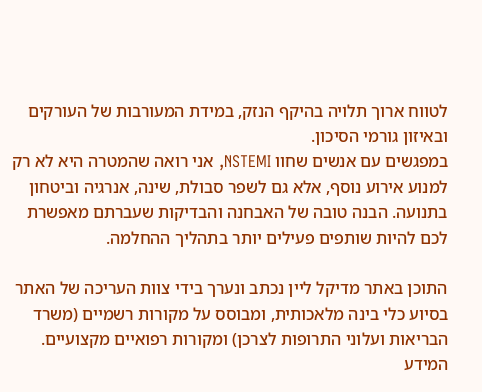לטווח ארוך תלויה בהיקף הנזק, במידת המעורבות של העורקים ובאיזון גורמי הסיכון.
במפגשים עם אנשים שחוו NSTEMI, אני רואה שהמטרה היא לא רק למנוע אירוע נוסף, אלא גם לשפר סבולת, שינה, אנרגיה וביטחון בתנועה. הבנה טובה של האבחנה והבדיקות שעברתם מאפשרת לכם להיות שותפים פעילים יותר בתהליך ההחלמה.

התוכן באתר מדיקל ליין נכתב ונערך בידי צוות העריכה של האתר בסיוע כלי בינה מלאכותית, ומבוסס על מקורות רשמיים (משרד הבריאות ועלוני התרופות לצרכן) ומקורות רפואיים מקצועיים. המידע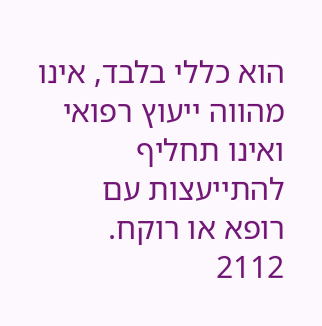הוא כללי בלבד, אינו מהווה ייעוץ רפואי ואינו תחליף להתייעצות עם רופא או רוקח.
2112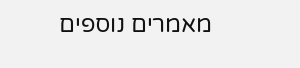מאמרים נוספים